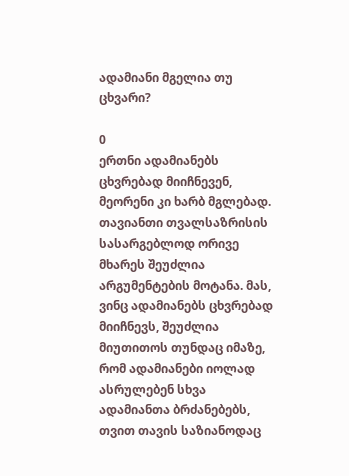ადამიანი მგელია თუ ცხვარი?

0
ერთნი ადამიანებს ცხვრებად მიიჩნევენ, მეორენი კი ხარბ მგლებად. თავიანთი თვალსაზრისის სასარგებლოდ ორივე მხარეს შეუძლია არგუმენტების მოტანა. მას, ვინც ადამიანებს ცხვრებად მიიჩნევს, შეუძლია მიუთითოს თუნდაც იმაზე, რომ ადამიანები იოლად ასრულებენ სხვა ადამიანთა ბრძანებებს, თვით თავის საზიანოდაც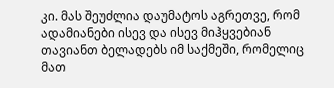კი. მას შეუძლია დაუმატოს აგრეთვე, რომ ადამიანები ისევ და ისევ მიჰყვებიან თავიანთ ბელადებს იმ საქმეში, რომელიც მათ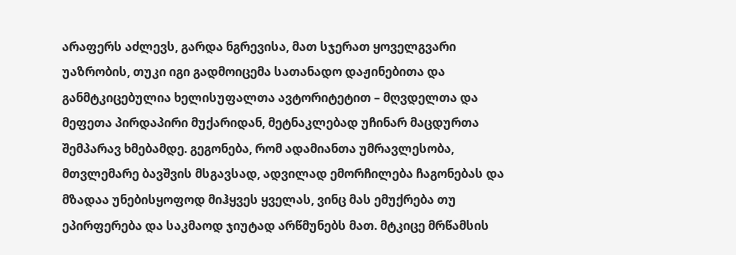არაფერს აძლევს, გარდა ნგრევისა, მათ სჯერათ ყოველგვარი უაზრობის, თუკი იგი გადმოიცემა სათანადო დაჟინებითა და განმტკიცებულია ხელისუფალთა ავტორიტეტით – მღვდელთა და მეფეთა პირდაპირი მუქარიდან, მეტნაკლებად უჩინარ მაცდურთა შემპარავ ხმებამდე. გეგონება, რომ ადამიანთა უმრავლესობა, მთვლემარე ბავშვის მსგავსად, ადვილად ემორჩილება ჩაგონებას და მზადაა უნებისყოფოდ მიჰყვეს ყველას, ვინც მას ემუქრება თუ ეპირფერება და საკმაოდ ჯიუტად არწმუნებს მათ. მტკიცე მრწამსის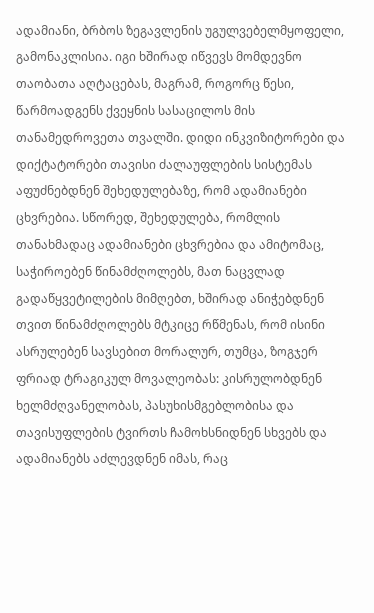ადამიანი, ბრბოს ზეგავლენის უგულვებელმყოფელი, გამონაკლისია. იგი ხშირად იწვევს მომდევნო თაობათა აღტაცებას, მაგრამ, როგორც წესი, წარმოადგენს ქვეყნის სასაცილოს მის თანამედროვეთა თვალში. დიდი ინკვიზიტორები და დიქტატორები თავისი ძალაუფლების სისტემას აფუძნებდნენ შეხედულებაზე, რომ ადამიანები ცხვრებია. სწორედ, შეხედულება, რომლის თანახმადაც ადამიანები ცხვრებია და ამიტომაც, საჭიროებენ წინამძღოლებს, მათ ნაცვლად გადაწყვეტილების მიმღებთ, ხშირად ანიჭებდნენ თვით წინამძღოლებს მტკიცე რწმენას, რომ ისინი ასრულებენ სავსებით მორალურ, თუმცა, ზოგჯერ ფრიად ტრაგიკულ მოვალეობას: კისრულობდნენ ხელმძღვანელობას, პასუხისმგებლობისა და თავისუფლების ტვირთს ჩამოხსნიდნენ სხვებს და ადამიანებს აძლევდნენ იმას, რაც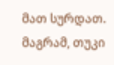მათ სურდათ. მაგრამ, თუკი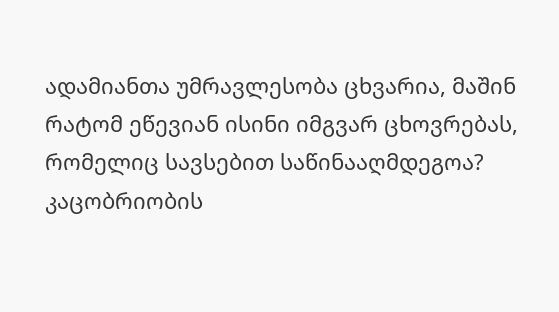ადამიანთა უმრავლესობა ცხვარია, მაშინ რატომ ეწევიან ისინი იმგვარ ცხოვრებას, რომელიც სავსებით საწინააღმდეგოა? კაცობრიობის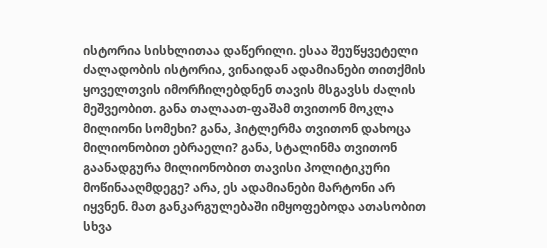ისტორია სისხლითაა დაწერილი. ესაა შეუწყვეტელი ძალადობის ისტორია, ვინაიდან ადამიანები თითქმის ყოველთვის იმორჩილებდნენ თავის მსგავსს ძალის მეშვეობით. განა თალაათ-ფაშამ თვითონ მოკლა მილიონი სომეხი? განა, ჰიტლერმა თვითონ დახოცა მილიონობით ებრაელი? განა, სტალინმა თვითონ გაანადგურა მილიონობით თავისი პოლიტიკური მოწინააღმდეგე? არა, ეს ადამიანები მარტონი არ იყვნენ. მათ განკარგულებაში იმყოფებოდა ათასობით სხვა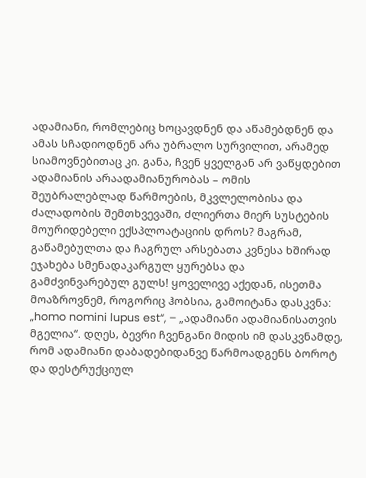ადამიანი, რომლებიც ხოცავდნენ და აწამებდნენ და ამას სჩადიოდნენ არა უბრალო სურვილით, არამედ სიამოვნებითაც კი. განა, ჩვენ ყველგან არ ვაწყდებით ადამიანის არაადამიანურობას – ომის შეუბრალებლად წარმოების, მკვლელობისა და ძალადობის შემთხვევაში, ძლიერთა მიერ სუსტების მოურიდებელი ექსპლოატაციის დროს? მაგრამ, გაწამებულთა და ჩაგრულ არსებათა კვნესა ხშირად ეჯახება სმენადაკარგულ ყურებსა და გამძვინვარებულ გულს! ყოველივე აქედან, ისეთმა მოაზროვნემ, როგორიც ჰობსია, გამოიტანა დასკვნა: „homo nomini lupus est“, – „ადამიანი ადამიანისათვის მგელია“. დღეს, ბევრი ჩვენგანი მიდის იმ დასკვნამდე, რომ ადამიანი დაბადებიდანვე წარმოადგენს ბოროტ და დესტრუქციულ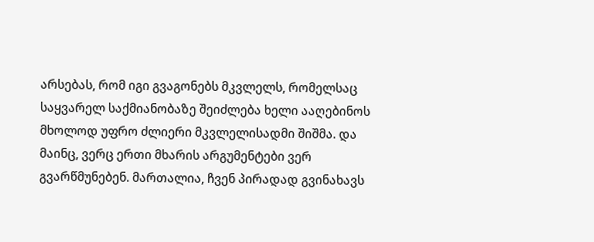არსებას, რომ იგი გვაგონებს მკვლელს, რომელსაც საყვარელ საქმიანობაზე შეიძლება ხელი ააღებინოს მხოლოდ უფრო ძლიერი მკვლელისადმი შიშმა. და მაინც, ვერც ერთი მხარის არგუმენტები ვერ გვარწმუნებენ. მართალია, ჩვენ პირადად გვინახავს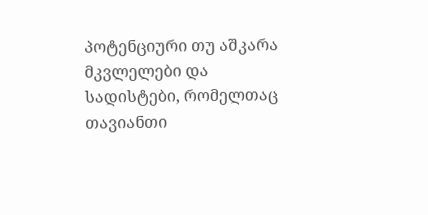პოტენციური თუ აშკარა მკვლელები და სადისტები, რომელთაც თავიანთი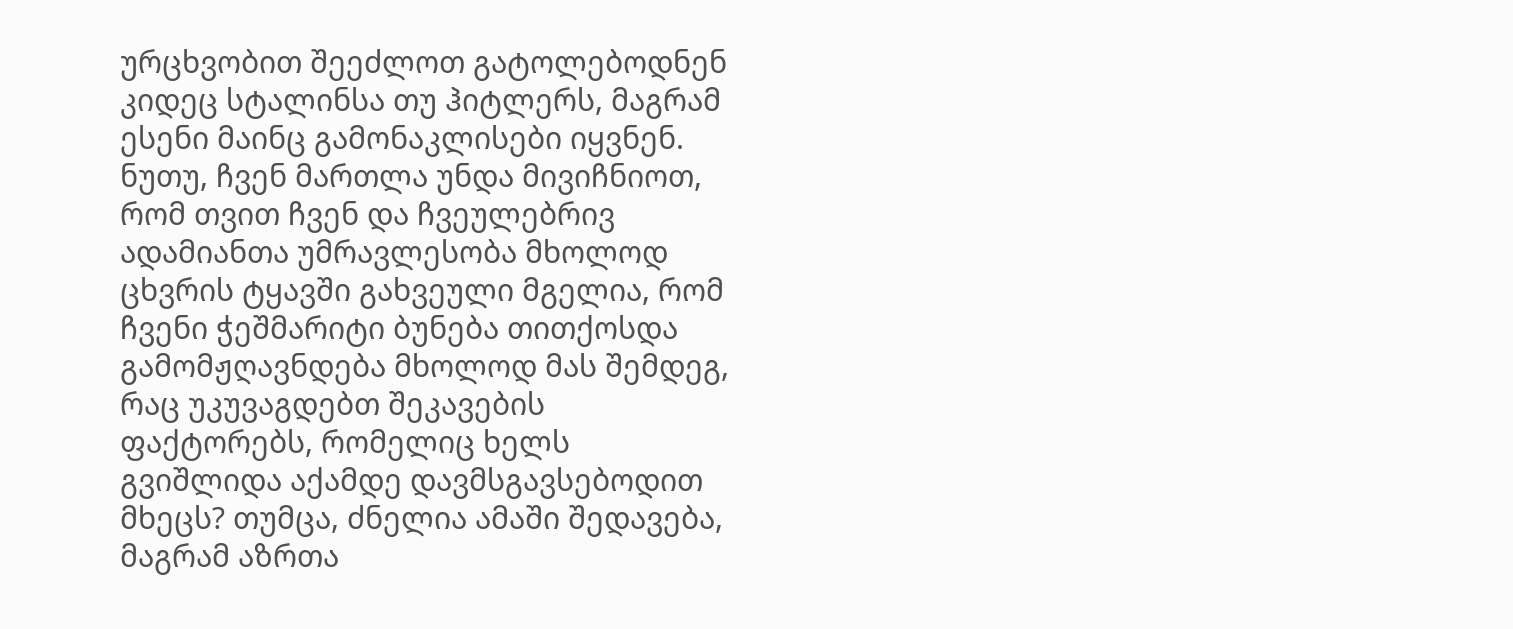ურცხვობით შეეძლოთ გატოლებოდნენ კიდეც სტალინსა თუ ჰიტლერს, მაგრამ ესენი მაინც გამონაკლისები იყვნენ. ნუთუ, ჩვენ მართლა უნდა მივიჩნიოთ, რომ თვით ჩვენ და ჩვეულებრივ ადამიანთა უმრავლესობა მხოლოდ ცხვრის ტყავში გახვეული მგელია, რომ ჩვენი ჭეშმარიტი ბუნება თითქოსდა გამომჟღავნდება მხოლოდ მას შემდეგ, რაც უკუვაგდებთ შეკავების ფაქტორებს, რომელიც ხელს გვიშლიდა აქამდე დავმსგავსებოდით მხეცს? თუმცა, ძნელია ამაში შედავება, მაგრამ აზრთა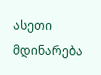ასეთი მდინარება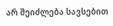არ შეიძლება სავსებით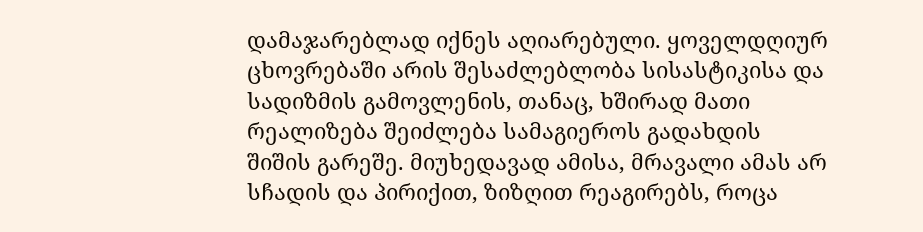დამაჯარებლად იქნეს აღიარებული. ყოველდღიურ ცხოვრებაში არის შესაძლებლობა სისასტიკისა და სადიზმის გამოვლენის, თანაც, ხშირად მათი რეალიზება შეიძლება სამაგიეროს გადახდის შიშის გარეშე. მიუხედავად ამისა, მრავალი ამას არ სჩადის და პირიქით, ზიზღით რეაგირებს, როცა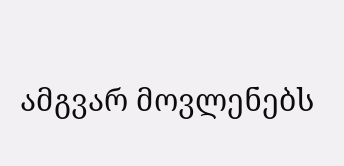ამგვარ მოვლენებს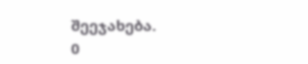შეეჯახება.
0